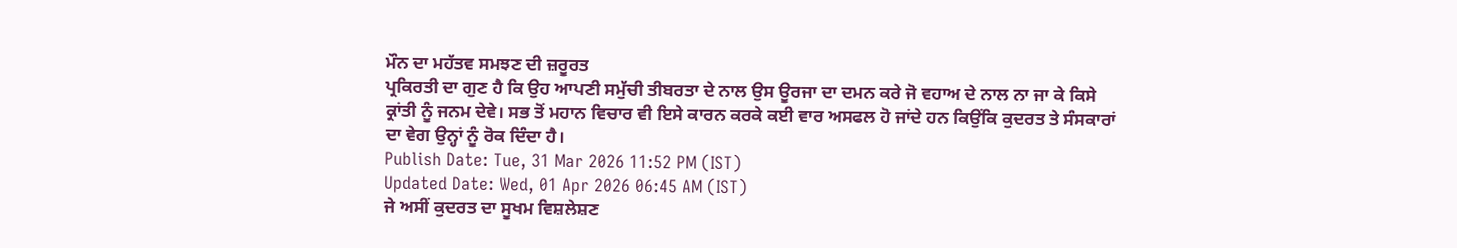ਮੌਨ ਦਾ ਮਹੱਤਵ ਸਮਝਣ ਦੀ ਜ਼ਰੂਰਤ
ਪ੍ਰਕਿਰਤੀ ਦਾ ਗੁਣ ਹੈ ਕਿ ਉਹ ਆਪਣੀ ਸਮੁੱਚੀ ਤੀਬਰਤਾ ਦੇ ਨਾਲ ਉਸ ਊਰਜਾ ਦਾ ਦਮਨ ਕਰੇ ਜੋ ਵਹਾਅ ਦੇ ਨਾਲ ਨਾ ਜਾ ਕੇ ਕਿਸੇ ਕ੍ਰਾਂਤੀ ਨੂੰ ਜਨਮ ਦੇਵੇ। ਸਭ ਤੋਂ ਮਹਾਨ ਵਿਚਾਰ ਵੀ ਇਸੇ ਕਾਰਨ ਕਰਕੇ ਕਈ ਵਾਰ ਅਸਫਲ ਹੋ ਜਾਂਦੇ ਹਨ ਕਿਉਂਕਿ ਕੁਦਰਤ ਤੇ ਸੰਸਕਾਰਾਂ ਦਾ ਵੇਗ ਉਨ੍ਹਾਂ ਨੂੰ ਰੋਕ ਦਿੰਦਾ ਹੈ।
Publish Date: Tue, 31 Mar 2026 11:52 PM (IST)
Updated Date: Wed, 01 Apr 2026 06:45 AM (IST)
ਜੇ ਅਸੀਂ ਕੁਦਰਤ ਦਾ ਸੂਖਮ ਵਿਸ਼ਲੇਸ਼ਣ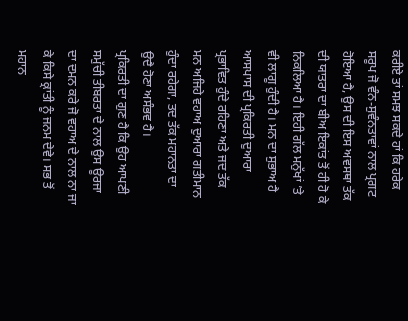ਕਰੀਏ ਤਾਂ ਸਮਝ ਸਕਦੇ ਹਾਂ ਕਿ ਹਰੇਕ ਸਰੂਪ ਜੋ ਵੰਨ-ਸੁਵੰਨਤਾਵਾਂ ਨਾਲ ਪ੍ਰਗਟ ਹੋਇਆ ਹੈ, ਉਸ ਦੀ ਇਸ ਅਵਸਥਾ ਤੱਕ ਦੀ ਯਾਤਰਾ ਦਾ ਬੀਅ ਇਕਾਂਤ ਤੋਂ ਹੀ ਹੋ ਕੇ ਨਿਕਲਿਆ ਹੈ। ਇਹੀ ਗੱਲ ਮਨੁੱਖਾਂ ’ਤੇ ਵੀ ਲਾਗੂ ਹੁੰਦੀ ਹੈ। ਮਨ ਦਾ ਸੁਭਾਅ ਹੈ ਆਸਪਾਸ ਦੀ ਪ੍ਰਕਿਰਤੀ ਦੁਆਰਾ ਪ੍ਰਭਾਵਿਤ ਹੁੰਦੇ ਰਹਿਣਾ ਅਤੇ ਜਦ ਤੱਕ ਮਨ ਅਜਿਹੇ ਵਹਾਅ ਦੁਆਰਾ ਗਤੀਮਾਨ ਹੁੰਦਾ ਰਹੇਗਾ, ਤਦ ਤੱਕ ਮਹਾਨਤਾ ਦਾ ਉਦੈ ਹੋਣਾ ਅਸੰਭਵ ਹੈ।
ਪ੍ਰਕਿਰਤੀ ਦਾ ਗੁਣ ਹੈ ਕਿ ਉਹ ਆਪਣੀ ਸਮੁੱਚੀ ਤੀਬਰਤਾ ਦੇ ਨਾਲ ਉਸ ਊਰਜਾ ਦਾ ਦਮਨ ਕਰੇ ਜੋ ਵਹਾਅ ਦੇ ਨਾਲ ਨਾ ਜਾ ਕੇ ਕਿਸੇ ਕ੍ਰਾਂਤੀ ਨੂੰ ਜਨਮ ਦੇਵੇ। ਸਭ ਤੋਂ ਮਹਾਨ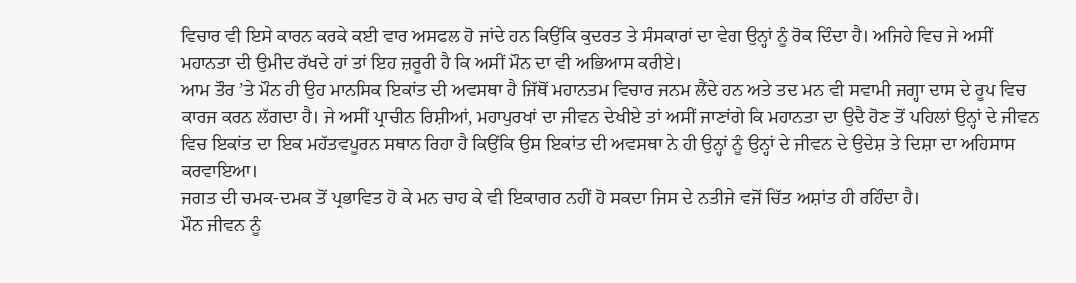ਵਿਚਾਰ ਵੀ ਇਸੇ ਕਾਰਨ ਕਰਕੇ ਕਈ ਵਾਰ ਅਸਫਲ ਹੋ ਜਾਂਦੇ ਹਨ ਕਿਉਂਕਿ ਕੁਦਰਤ ਤੇ ਸੰਸਕਾਰਾਂ ਦਾ ਵੇਗ ਉਨ੍ਹਾਂ ਨੂੰ ਰੋਕ ਦਿੰਦਾ ਹੈ। ਅਜਿਹੇ ਵਿਚ ਜੇ ਅਸੀਂ ਮਹਾਨਤਾ ਦੀ ਉਮੀਦ ਰੱਖਦੇ ਹਾਂ ਤਾਂ ਇਹ ਜ਼ਰੂਰੀ ਹੈ ਕਿ ਅਸੀਂ ਮੌਨ ਦਾ ਵੀ ਅਭਿਆਸ ਕਰੀਏ।
ਆਮ ਤੌਰ ’ਤੇ ਮੌਨ ਹੀ ਉਹ ਮਾਨਸਿਕ ਇਕਾਂਤ ਦੀ ਅਵਸਥਾ ਹੈ ਜਿੱਥੋਂ ਮਹਾਨਤਮ ਵਿਚਾਰ ਜਨਮ ਲੈਂਦੇ ਹਨ ਅਤੇ ਤਦ ਮਨ ਵੀ ਸਵਾਮੀ ਜਗ੍ਹਾ ਦਾਸ ਦੇ ਰੂਪ ਵਿਚ ਕਾਰਜ ਕਰਨ ਲੱਗਦਾ ਹੈ। ਜੇ ਅਸੀਂ ਪ੍ਰਾਚੀਨ ਰਿਸ਼ੀਆਂ, ਮਹਾਪੁਰਖਾਂ ਦਾ ਜੀਵਨ ਦੇਖੀਏ ਤਾਂ ਅਸੀਂ ਜਾਣਾਂਗੇ ਕਿ ਮਹਾਨਤਾ ਦਾ ਉਦੈ ਹੋਣ ਤੋਂ ਪਹਿਲਾਂ ਉਨ੍ਹਾਂ ਦੇ ਜੀਵਨ ਵਿਚ ਇਕਾਂਤ ਦਾ ਇਕ ਮਹੱਤਵਪੂਰਨ ਸਥਾਨ ਰਿਹਾ ਹੈ ਕਿਉਂਕਿ ਉਸ ਇਕਾਂਤ ਦੀ ਅਵਸਥਾ ਨੇ ਹੀ ਉਨ੍ਹਾਂ ਨੂੰ ਉਨ੍ਹਾਂ ਦੇ ਜੀਵਨ ਦੇ ਉਦੇਸ਼ ਤੇ ਦਿਸ਼ਾ ਦਾ ਅਹਿਸਾਸ ਕਰਵਾਇਆ।
ਜਗਤ ਦੀ ਚਮਕ-ਦਮਕ ਤੋਂ ਪ੍ਰਭਾਵਿਤ ਹੋ ਕੇ ਮਨ ਚਾਹ ਕੇ ਵੀ ਇਕਾਗਰ ਨਹੀਂ ਹੋ ਸਕਦਾ ਜਿਸ ਦੇ ਨਤੀਜੇ ਵਜੋਂ ਚਿੱਤ ਅਸ਼ਾਂਤ ਹੀ ਰਹਿੰਦਾ ਹੈ।
ਮੌਨ ਜੀਵਨ ਨੂੰ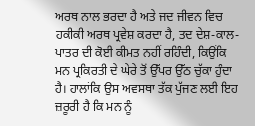ਅਰਥ ਨਾਲ ਭਰਦਾ ਹੈ ਅਤੇ ਜਦ ਜੀਵਨ ਵਿਚ ਹਕੀਕੀ ਅਰਥ ਪ੍ਰਵੇਸ਼ ਕਰਦਾ ਹੈ, ਤਦ ਦੇਸ਼-ਕਾਲ-ਪਾਤਰ ਦੀ ਕੋਈ ਕੀਮਤ ਨਹੀਂ ਰਹਿੰਦੀ, ਕਿਉਂਕਿ ਮਨ ਪ੍ਰਕਿਰਤੀ ਦੇ ਘੇਰੇ ਤੋਂ ਉੱਪਰ ਉੱਠ ਚੁੱਕਾ ਹੁੰਦਾ ਹੈ। ਹਾਲਾਂਕਿ ਉਸ ਅਵਸਥਾ ਤੱਕ ਪੁੱਜਣ ਲਈ ਇਹ ਜ਼ਰੂਰੀ ਹੈ ਕਿ ਮਨ ਨੂੰ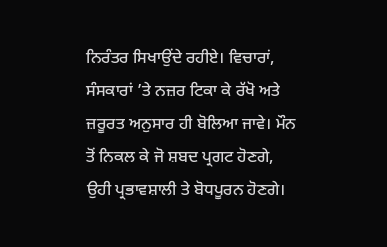ਨਿਰੰਤਰ ਸਿਖਾਉਂਦੇ ਰਹੀਏ। ਵਿਚਾਰਾਂ, ਸੰਸਕਾਰਾਂ ’ਤੇ ਨਜ਼ਰ ਟਿਕਾ ਕੇ ਰੱਖੋ ਅਤੇ ਜ਼ਰੂਰਤ ਅਨੁਸਾਰ ਹੀ ਬੋਲਿਆ ਜਾਵੇ। ਮੌਨ ਤੋਂ ਨਿਕਲ ਕੇ ਜੋ ਸ਼ਬਦ ਪ੍ਰਗਟ ਹੋਣਗੇ, ਉਹੀ ਪ੍ਰਭਾਵਸ਼ਾਲੀ ਤੇ ਬੋਧਪੂਰਨ ਹੋਣਗੇ।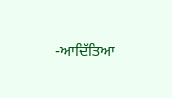-ਆਦਿੱਤਿਆ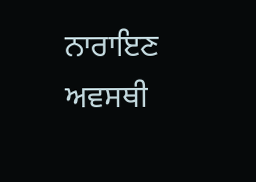ਨਾਰਾਇਣ ਅਵਸਥੀ